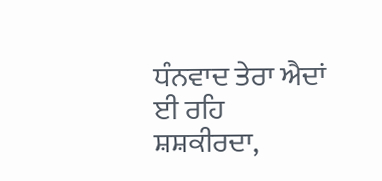ਧੰਨਵਾਦ ਤੇਰਾ ਐਦਾਂ ਈ ਰਹਿ ਸ਼ਸ਼ਕੀਰਦਾ,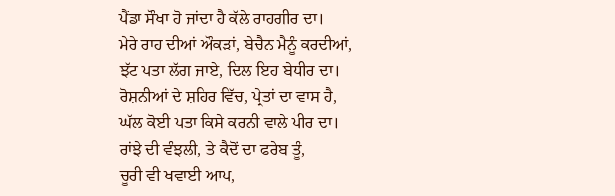ਪੈਂਡਾ ਸੌਖਾ ਹੋ ਜਾਂਦਾ ਹੈ ਕੱਲੇ ਰਾਹਗੀਰ ਦਾ।
ਮੇਰੇ ਰਾਹ ਦੀਆਂ ਔਕੜਾਂ, ਬੇਚੈਨ ਮੈਨੂੰ ਕਰਦੀਆਂ,
ਝੱਟ ਪਤਾ ਲੱਗ ਜਾਏ, ਦਿਲ ਇਹ ਬੇਧੀਰ ਦਾ।
ਰੋਸ਼ਨੀਆਂ ਦੇ ਸ਼ਹਿਰ ਵਿੱਚ, ਪ੍ਰੇਤਾਂ ਦਾ ਵਾਸ ਹੈ,
ਘੱਲ ਕੋਈ ਪਤਾ ਕਿਸੇ ਕਰਨੀ ਵਾਲੇ ਪੀਰ ਦਾ।
ਰਾਂਝੇ ਦੀ ਵੰਝਲੀ, ਤੇ ਕੈਦੋਂ ਦਾ ਫਰੇਬ ਤੂੰ,
ਚੂਰੀ ਵੀ ਖਵਾਈ ਆਪ,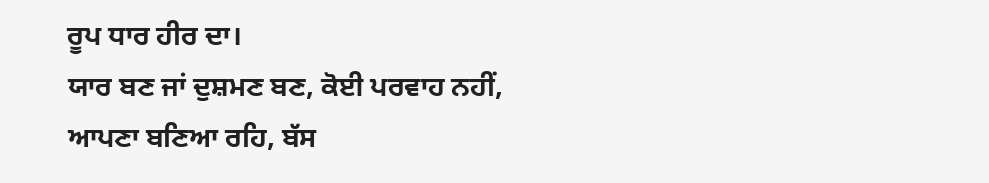ਰੂਪ ਧਾਰ ਹੀਰ ਦਾ।
ਯਾਰ ਬਣ ਜਾਂ ਦੁਸ਼ਮਣ ਬਣ, ਕੋਈ ਪਰਵਾਹ ਨਹੀਂ,
ਆਪਣਾ ਬਣਿਆ ਰਹਿ, ਬੱਸ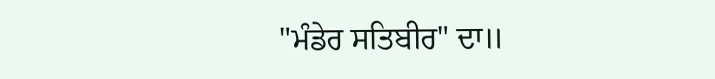"ਮੰਡੇਰ ਸਤਿਬੀਰ" ਦਾ॥